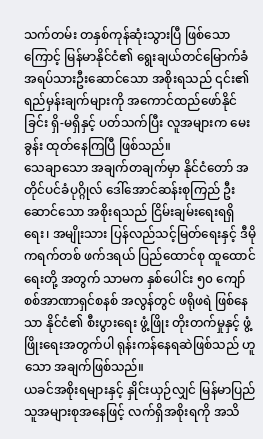သက်တမ်း တနှစ်ကုန်ဆုံးသွားပြီ ဖြစ်သောကြောင့် မြန်မာနိုင်ငံ၏ ရွေးချယ်တင်မြောက်ခံ အရပ်သားဦးဆောင်သော အစိုးရသည် ၎င်း၏ ရည်မှန်းချက်များကို အကောင်ထည်ဖော်နိုင်ခြင်း ရှိ-မရှိနှင့် ပတ်သက်ပြီး လူအများက မေးခွန်း ထုတ်နေကြပြီ ဖြစ်သည်။
သေချာသော အချက်တချက်မှာ နိုင်ငံတော် အတိုင်ပင်ခံပုဂ္ဂိုလ် ဒေါ်အောင်ဆန်းစုကြည် ဦးဆောင်သော အစိုးရသည် ငြိမ်းချမ်းရေးရရှိရေး၊ အမျိုးသား ပြန်လည်သင့်မြတ်ရေးနှင့် ဒီမိုကရက်တစ် ဖက်ဒရယ် ပြည်ထောင်စု ထူထောင်ရေးတို့ အတွက် သာမက နှစ်ပေါင်း ၅၀ ကျော် စစ်အာဏာရှင်စနစ် အလွန်တွင် ဖရိုဖရဲ ဖြစ်နေသာ နိုင်ငံ၏ စီးပွားရေး ဖွံ့ဖြိုး တိုးတက်မှုနှင့် ဖွံ့ဖြိုးရေးအတွက်ပါ ရုန်းကန်နေရဆဲဖြစ်သည် ဟူသော အချက်ဖြစ်သည်။
ယခင်အစိုးရများနှင့် နှိုင်းယှဉ်လျှင် မြန်မာပြည်သူအများစုအနေဖြင့် လက်ရှိအစိုးရကို အသိ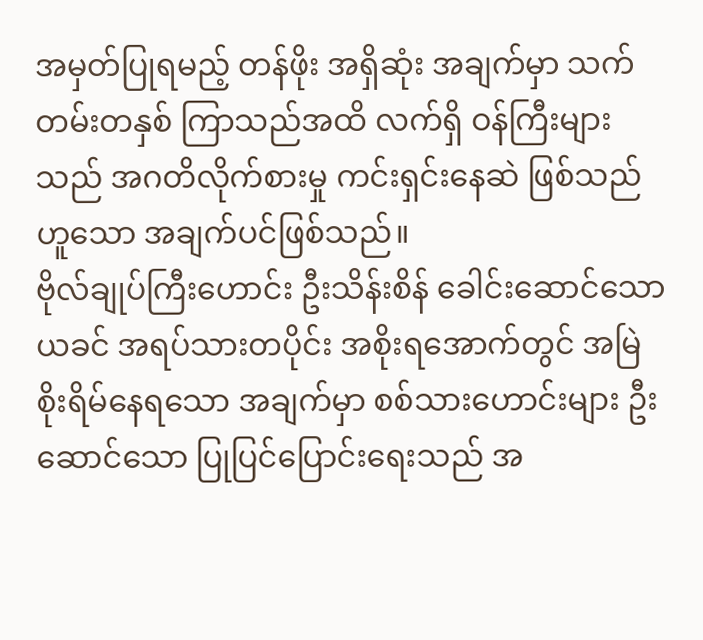အမှတ်ပြုရမည့် တန်ဖိုး အရှိဆုံး အချက်မှာ သက်တမ်းတနှစ် ကြာသည်အထိ လက်ရှိ ဝန်ကြီးများသည် အဂတိလိုက်စားမှု ကင်းရှင်းနေဆဲ ဖြစ်သည်ဟူသော အချက်ပင်ဖြစ်သည်။
ဗိုလ်ချုပ်ကြီးဟောင်း ဦးသိန်းစိန် ခေါင်းဆောင်သော ယခင် အရပ်သားတပိုင်း အစိုးရအောက်တွင် အမြဲစိုးရိမ်နေရသော အချက်မှာ စစ်သားဟောင်းများ ဦးဆောင်သော ပြုပြင်ပြောင်းရေးသည် အ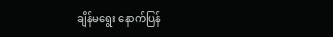ချိန်မရွေး နောက်ပြန်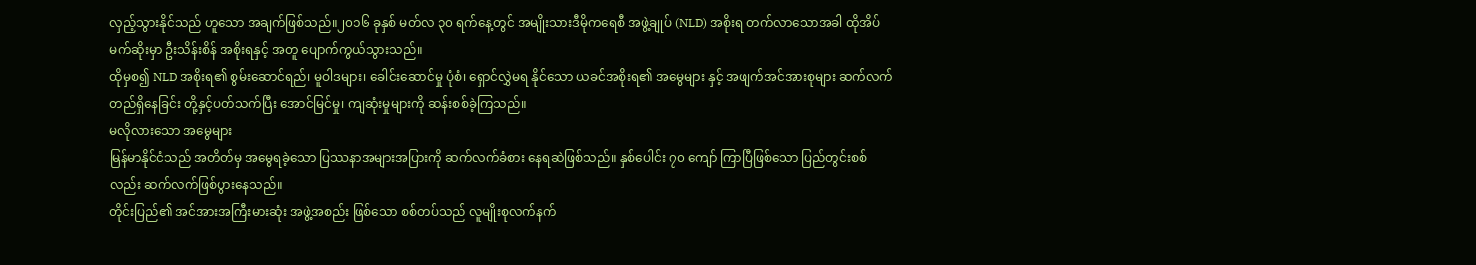လှည့်သွားနိုင်သည် ဟူသော အချက်ဖြစ်သည်။၂၀၁၆ ခုနှစ် မတ်လ ၃၀ ရက်နေ့တွင် အမျိုးသားဒီမိုကရေစီ အဖွဲ့ချုပ် (NLD) အစိုးရ တက်လာသောအခါ ထိုအိပ်မက်ဆိုးမှာ ဦးသိန်းစိန် အစိုးရနှင့် အတူ ပျောက်ကွယ်သွားသည်။
ထိုမှစ၍ NLD အစိုးရ၏ စွမ်းဆောင်ရည်၊ မူဝါဒများ၊ ခေါင်းဆောင်မှု ပုံစံ၊ ရှောင်လွှဲမရ နိုင်သော ယခင်အစိုးရ၏ အမွေများ နှင့် အဖျက်အင်အားစုများ ဆက်လက်တည်ရှိနေခြင်း တို့နှင့်ပတ်သက်ပြီး အောင်မြင်မှု၊ ကျဆုံးမှုများကို ဆန်းစစ်ခဲ့ကြသည်။
မလိုလားသော အမွေများ
မြန်မာနိုင်ငံသည် အတိတ်မှ အမွေရခဲ့သော ပြဿနာအများအပြားကို ဆက်လက်ခံစား နေရဆဲဖြစ်သည်။ နှစ်ပေါင်း ၇၀ ကျော် ကြာပြီဖြစ်သော ပြည်တွင်းစစ်လည်း ဆက်လက်ဖြစ်ပွားနေသည်။
တိုင်းပြည်၏ အင်အားအကြီးမားဆုံး အဖွဲ့အစည်း ဖြစ်သော စစ်တပ်သည် လူမျိုးစုလက်နက်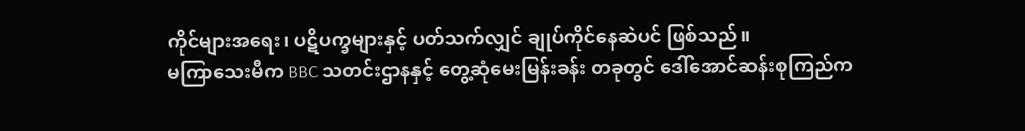ကိုင်များအရေး၊ ပဋိပက္ခများနှင့် ပတ်သက်လျှင် ချုပ်ကိုင်နေဆဲပင် ဖြစ်သည်။
မကြာသေးမီက BBC သတင်းဌာနနှင့် တွေ့ဆုံမေးမြန်းခန်း တခုတွင် ဒေါ်အောင်ဆန်းစုကြည်က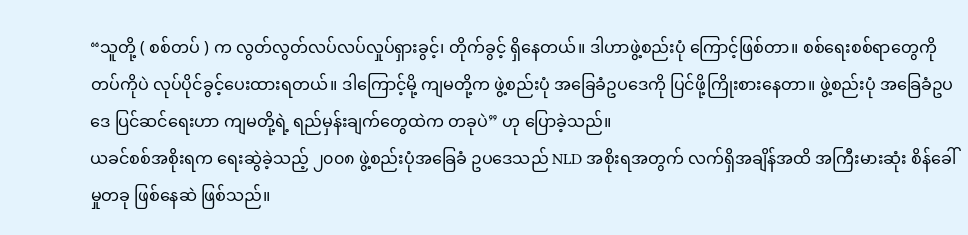“သူတို့ ( စစ်တပ် ) က လွတ်လွတ်လပ်လပ်လှုပ်ရှားခွင့်၊ တိုက်ခွင့် ရှိနေတယ်။ ဒါဟာဖွဲ့စည်းပုံ ကြောင့်ဖြစ်တာ။ စစ်ရေးစစ်ရာတွေကို တပ်ကိုပဲ လုပ်ပိုင်ခွင့်ပေးထားရတယ်။ ဒါကြောင့်မို့ ကျမတို့က ဖွဲ့စည်းပုံ အခြေခံဥပဒေကို ပြင်ဖို့ကြိုးစားနေတာ။ ဖွဲ့စည်းပုံ အခြေခံဥပဒေ ပြင်ဆင်ရေးဟာ ကျမတို့ရဲ့ ရည်မှန်းချက်တွေထဲက တခုပဲ” ဟု ပြောခဲ့သည်။
ယခင်စစ်အစိုးရက ရေးဆွဲခဲ့သည့် ၂၀၀၈ ဖွဲ့စည်းပုံအခြေခံ ဥပဒေသည် NLD အစိုးရအတွက် လက်ရှိအချိန်အထိ အကြီးမားဆုံး စိန်ခေါ်မှုတခု ဖြစ်နေဆဲ ဖြစ်သည်။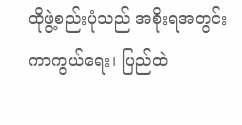ထိုဖွဲ့စည်းပုံသည် အစိုးရအတွင်း ကာကွယ်ရေး၊ ပြည်ထဲ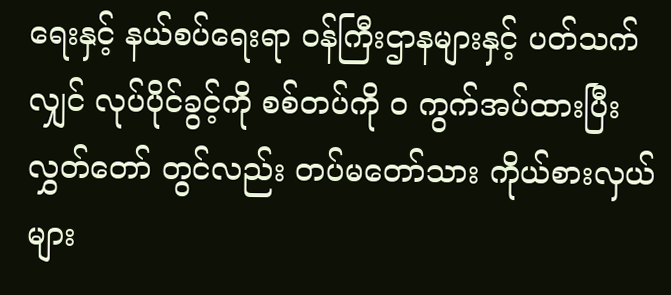ရေးနှင့် နယ်စပ်ရေးရာ ဝန်ကြီးဌာနများနှင့် ပတ်သက်လျှင် လုပ်ပိုင်ခွင့်ကို စစ်တပ်ကို ၀ ကွက်အပ်ထားပြီး လွှတ်တော် တွင်လည်း တပ်မတော်သား ကိုယ်စားလှယ်များ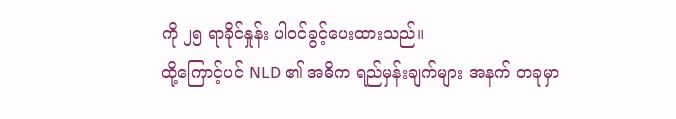ကို ၂၅ ရာခိုင်နှုန်း ပါဝင်ခွင့်ပေးထားသည်။
ထို့ကြောင့်ပင် NLD ၏ အဓိက ရည်မှန်းချက်များ အနက် တခုမှာ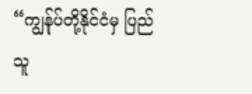“ကျွန်ုပ်တို့နိုင်ငံမှ ပြည်သူ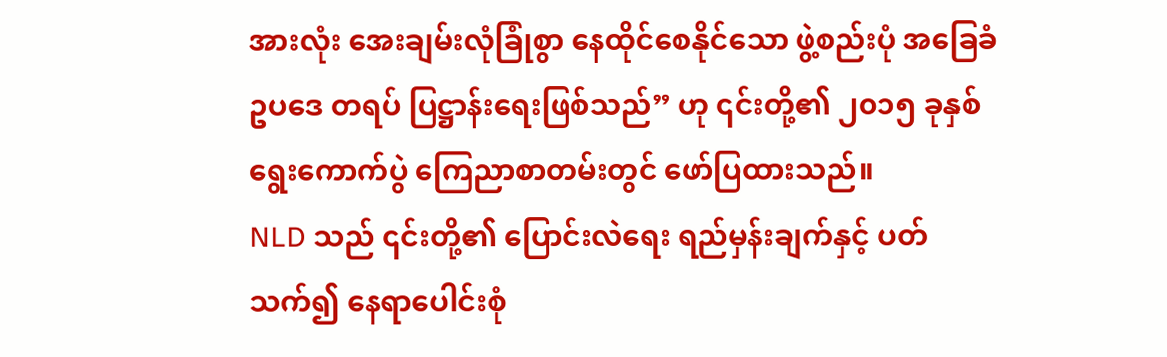အားလုံး အေးချမ်းလုံခြုံစွာ နေထိုင်စေနိုင်သော ဖွဲ့စည်းပုံ အခြေခံဥပဒေ တရပ် ပြဋ္ဌာန်းရေးဖြစ်သည်” ဟု ၎င်းတို့၏ ၂၀၁၅ ခုနှစ်ရွေးကောက်ပွဲ ကြေညာစာတမ်းတွင် ဖော်ပြထားသည်။
NLD သည် ၎င်းတို့၏ ပြောင်းလဲရေး ရည်မှန်းချက်နှင့် ပတ်သက်၍ နေရာပေါင်းစုံ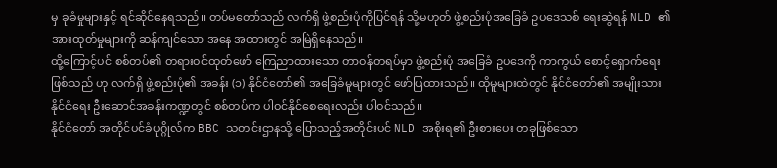မှ ခုခံမှုများနှင့် ရင်ဆိုင်နေရသည်။ တပ်မတော်သည် လက်ရှိ ဖွဲ့စည်းပုံကိုပြင်ရန် သို့မဟုတ် ဖွဲ့စည်းပုံအခြေခံ ဥပဒေသစ် ရေးဆွဲရန် NLD ၏ အားထုတ်မှုများကို ဆန်ကျင်သော အနေ အထားတွင် အမြဲရှိနေသည်။
ထို့ကြောင့်ပင် စစ်တပ်၏ တရားဝင်ထုတ်ဖော် ကြေညာထားသော တာဝန်တရပ်မှာ ဖွဲ့စည်းပုံ အခြေခံ ဥပဒေကို ကာကွယ် စောင့်ရှောက်ရေးဖြစ်သည် ဟု လက်ရှိ ဖွဲ့စည်းပုံ၏ အခန်း (၁) နိုင်ငံတော်၏ အခြေခံမူများတွင် ဖော်ပြထားသည်။ ထိုမူများထဲတွင် နိုင်ငံတော်၏ အမျိုးသားနိုင်ငံရေး ဦးဆောင်အခန်းကဏ္ဍတွင် စစ်တပ်က ပါဝင်နိုင်စေရေးလည်း ပါဝင်သည်။
နိုင်ငံတော် အတိုင်ပင်ခံပုဂ္ဂိုလ်က BBC သတင်းဌာနသို့ ပြောသည့်အတိုင်းပင် NLD အစိုးရ၏ ဦးစားပေး တခုဖြစ်သော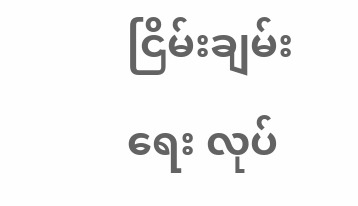ငြိမ်းချမ်းရေး လုပ်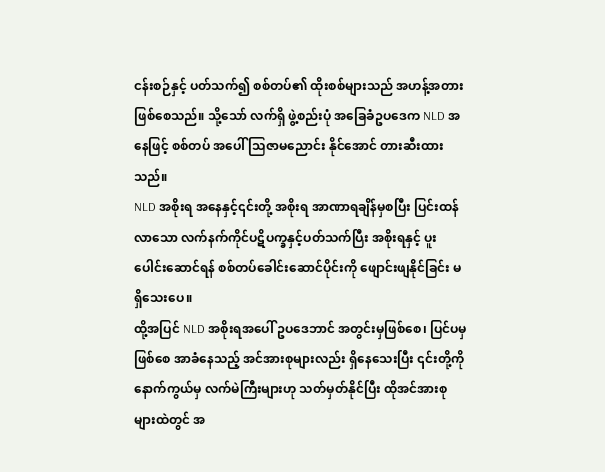ငန်းစဉ်နှင့် ပတ်သက်၍ စစ်တပ်၏ ထိုးစစ်များသည် အဟန့်အတားဖြစ်စေသည်။ သို့သော် လက်ရှိ ဖွဲ့စည်းပုံ အခြေခံဥပဒေက NLD အနေဖြင့် စစ်တပ် အပေါ် သြဇာမညောင်း နိုင်အောင် တားဆီးထားသည်။
NLD အစိုးရ အနေနှင့်၎င်းတို့ အစိုးရ အာဏာရချိန်မှစပြီး ပြင်းထန်လာသော လက်နက်ကိုင်ပဋိပက္ခနှင့်ပတ်သက်ပြီး အစိုးရနှင့် ပူးပေါင်းဆောင်ရန် စစ်တပ်ခေါင်းဆောင်ပိုင်းကို ဖျောင်းဖျနိုင်ခြင်း မရှိသေးပေ။
ထို့အပြင် NLD အစိုးရအပေါ် ဥပဒေဘာင် အတွင်းမှဖြစ်စေ၊ ပြင်ပမှဖြစ်စေ အာခံနေသည့် အင်အားစုများလည်း ရှိနေသေးပြီး ၎င်းတို့ကို နောက်ကွယ်မှ လက်မဲကြီးများဟု သတ်မှတ်နိုင်ပြီး ထိုအင်အားစုများထဲတွင် အ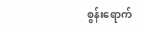စွန်းရောက်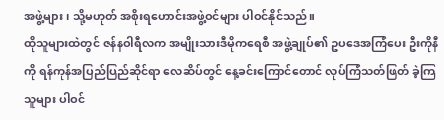အဖွဲ့များ၊ သို့မဟုတ် အစိုးရဟောင်းအဖွဲ့ဝင်များ ပါဝင်နိုင်သည်။
ထိုသူများထဲတွင် ဇန်နဝါရီလက အမျိုးသားဒီမိုကရေစီ အဖွဲ့ချုပ်၏ ဥပဒေအကြံပေး ဦးကိုနီကို ရန်ကုန်အပြည်ပြည်ဆိုင်ရာ လေဆိပ်တွင် နေ့ခင်းကြောင်တောင် လုပ်ကြံသတ်ဖြတ် ခဲ့ကြသူများ ပါဝင်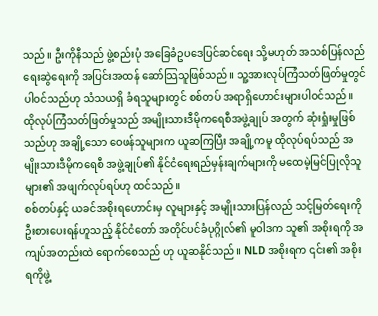သည်။ ဦးကိုနီသည် ဖွဲ့စည်းပုံ အခြေခံဥပဒေပြင်ဆင်ရေး သို့မဟုတ် အသစ်ပြန်လည် ရေးဆွဲရေးကို အပြင်းအထန် ဆော်သြသူဖြစ်သည်။ သူ့အားလုပ်ကြံသတ်ဖြတ်မှုတွင် ပါဝင်သည်ဟု သံသယရှိ ခံရသူများတွင် စစ်တပ် အရာရှိဟောင်းများပါဝင်သည်။
ထိုလုပ်ကြံသတ်ဖြတ်မှုသည် အမျိုးသားဒီမိုကရေစီအဖွဲ့ချုပ် အတွက် ဆုံးရှုံးမှုဖြစ်သည်ဟု အချို့သော ဝေဖန်သူများက ယူဆကြပြီး အချို့ကမူ ထိုလုပ်ရပ်သည် အမျိုးသားဒီမိုကရေစီ အဖွဲ့ချုပ်၏ နိုင်ငံရေးရည်မှန်းချက်များကို မထေမဲ့မြင်ပြုလိုသူများ၏ အဖျက်လုပ်ရပ်ဟု ထင်သည်။
စစ်တပ်နှင့် ယခင်အစိုးရဟောင်းမှ လူများနှင့် အမျိုးသားပြန်လည် သင့်မြတ်ရေးကို ဦးစားပေးရန်ဟူသည့် နိုင်ငံတော် အတိုင်ပင်ခံပုဂ္ဂိုလ်၏ မူဝါဒက သူ၏ အစိုးရကို အကျပ်အတည်းထဲ ရောက်စေသည် ဟု ယူဆနိုင်သည်။ NLD အစိုးရက ၎င်း၏ အစိုးရကိုဖွဲ့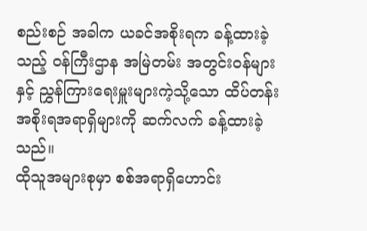စည်းစဉ် အခါက ယခင်အစိုးရက ခန့်ထားခဲ့သည့် ဝန်ကြီးဌာန အမြဲတမ်း အတွင်းဝန်များနှင့် ညွှန်ကြားရေးမှူးများကဲ့သို့သော ထိပ်တန်း အစိုးရအရာရှိများကို ဆက်လက် ခန့်ထားခဲ့သည်။
ထိုသူအများစုမှာ စစ်အရာရှိဟောင်း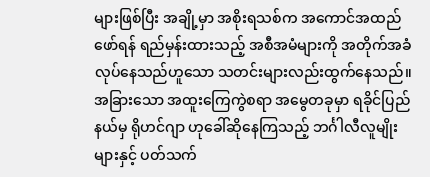များဖြစ်ပြီး အချို့မှာ အစိုးရသစ်က အကောင်အထည်ဖော်ရန် ရည်မှန်းထားသည့် အစီအမံများကို အတိုက်အခံ လုပ်နေသည်ဟူသော သတင်းများလည်းထွက်နေသည်။
အခြားသော အထူးကြေကွဲစရာ အမွေတခုမှာ ရခိုင်ပြည်နယ်မှ ရိုဟင်ဂျာ ဟုခေါ်ဆိုနေကြသည့် ဘင်္ဂါလီလူမျိုးများနှင့် ပတ်သက်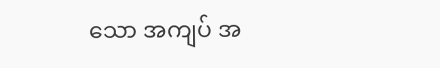သော အကျပ် အ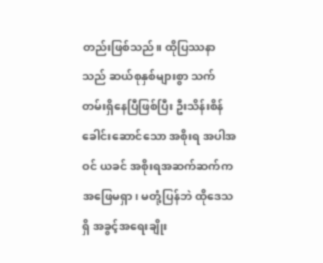တည်းဖြစ်သည်။ ထိုပြဿနာသည် ဆယ်စုနှစ်များစွာ သက်တမ်းရှိနေပြီဖြစ်ပြီး ဦးသိန်းစိန် ခေါင်းဆောင်သော အစိုးရ အပါအဝင် ယခင် အစိုးရအဆက်ဆက်က အဖြေမရှာ၊ မတုံ့ပြန်ဘဲ ထိုဒေသရှိ အခွင့်အရေးချိုး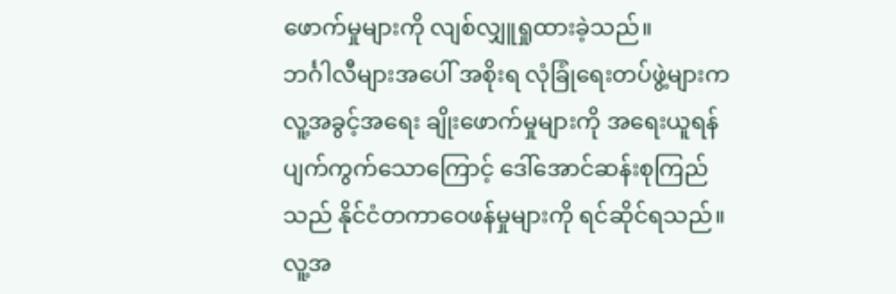ဖောက်မှုများကို လျစ်လျှူရှုထားခဲ့သည်။
ဘင်္ဂါလီများအပေါ် အစိုးရ လုံခြုံရေးတပ်ဖွဲ့များက လူ့အခွင့်အရေး ချိုးဖောက်မှုများကို အရေးယူရန် ပျက်ကွက်သောကြောင့် ဒေါ်အောင်ဆန်းစုကြည် သည် နိုင်ငံတကာဝေဖန်မှုများကို ရင်ဆိုင်ရသည်။ လူ့အ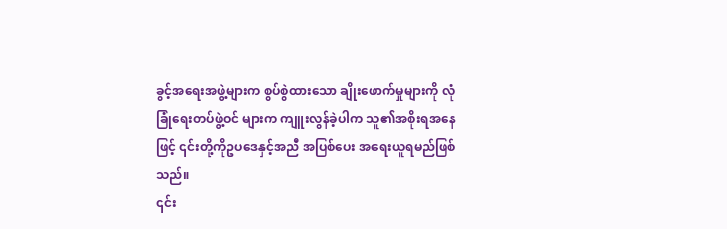ခွင့်အရေးအဖွဲ့များက စွပ်စွဲထားသော ချိုးဖောက်မှုများကို လုံခြုံရေးတပ်ဖွဲ့ဝင် များက ကျူးလွန်ခဲ့ပါက သူ၏အစိုးရအနေဖြင့် ၎င်းတို့ကိုဥပဒေနှင့်အညီ အပြစ်ပေး အရေးယူရမည်ဖြစ်သည်။
၎င်း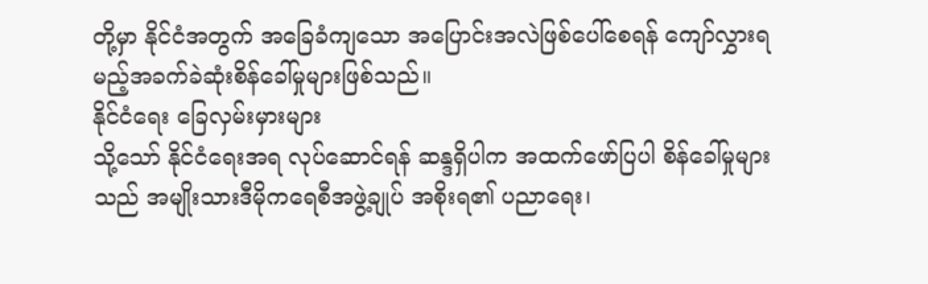တို့မှာ နိုင်ငံအတွက် အခြေခံကျသော အပြောင်းအလဲဖြစ်ပေါ်စေရန် ကျော်လွှားရမည့်အခက်ခဲဆုံးစိန်ခေါ်မှုများဖြစ်သည်။
နိုင်ငံရေး ခြေလှမ်းမှားများ
သို့သော် နိုင်ငံရေးအရ လုပ်ဆောင်ရန် ဆန္ဒရှိပါက အထက်ဖော်ပြပါ စိန်ခေါ်မှုများသည် အမျိုးသားဒီမိုကရေစီအဖွဲ့ချုပ် အစိုးရ၏ ပညာရေး၊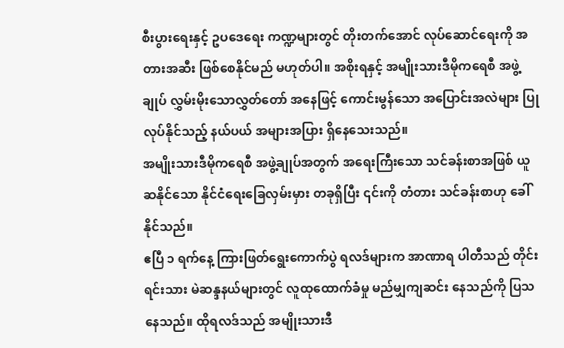စီးပွားရေးနှင့် ဥပဒေရေး ကဏ္ဍများတွင် တိုးတက်အောင် လုပ်ဆောင်ရေးကို အတားအဆီး ဖြစ်စေနိုင်မည် မဟုတ်ပါ။ အစိုးရနှင့် အမျိုးသားဒီမိုကရေစီ အဖွဲ့ချုပ် လွှမ်းမိုးသောလွှတ်တော် အနေဖြင့် ကောင်းမွန်သော အပြောင်းအလဲများ ပြုလုပ်နိုင်သည့် နယ်ပယ် အများအပြား ရှိနေသေးသည်။
အမျိုးသားဒီမိုကရေစီ အဖွဲ့ချုပ်အတွက် အရေးကြီးသော သင်ခန်းစာအဖြစ် ယူဆနိုင်သော နိုင်ငံရေးခြေလှမ်းမှား တခုရှိပြီး ၎င်းကို တံတား သင်ခန်းစာဟု ခေါ်နိုင်သည်။
ဧပြီ ၁ ရက်နေ့ ကြားဖြတ်ရွေးကောက်ပွဲ ရလဒ်များက အာဏာရ ပါတီသည် တိုင်းရင်းသား မဲဆန္ဒနယ်များတွင် လူထုထောက်ခံမှု မည်မျှကျဆင်း နေသည်ကို ပြသနေသည်။ ထိုရလဒ်သည် အမျိုးသားဒီ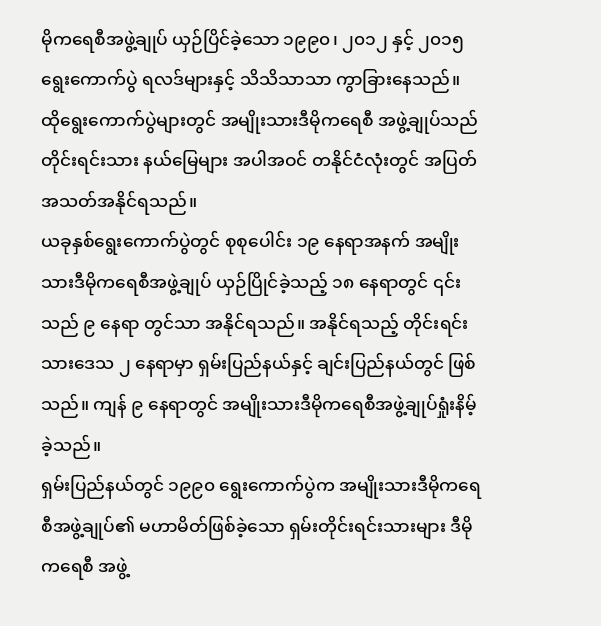မိုကရေစီအဖွဲ့ချုပ် ယှဉ်ပြိင်ခဲ့သော ၁၉၉၀၊ ၂၀၁၂ နှင့် ၂၀၁၅ ရွေးကောက်ပွဲ ရလဒ်များနှင့် သိသိသာသာ ကွာခြားနေသည်။ ထိုရွေးကောက်ပွဲများတွင် အမျိုးသားဒီမိုကရေစီ အဖွဲ့ချုပ်သည် တိုင်းရင်းသား နယ်မြေများ အပါအဝင် တနိုင်ငံလုံးတွင် အပြတ်အသတ်အနိုင်ရသည်။
ယခုနှစ်ရွေးကောက်ပွဲတွင် စုစုပေါင်း ၁၉ နေရာအနက် အမျိုးသားဒီမိုကရေစီအဖွဲ့ချုပ် ယှဉ်ပြိုင်ခဲ့သည့် ၁၈ နေရာတွင် ၎င်းသည် ၉ နေရာ တွင်သာ အနိုင်ရသည်။ အနိုင်ရသည့် တိုင်းရင်းသားဒေသ ၂ နေရာမှာ ရှမ်းပြည်နယ်နှင့် ချင်းပြည်နယ်တွင် ဖြစ်သည်။ ကျန် ၉ နေရာတွင် အမျိုးသားဒီမိုကရေစီအဖွဲ့ချုပ်ရှုံးနိမ့်ခဲ့သည်။
ရှမ်းပြည်နယ်တွင် ၁၉၉၀ ရွေးကောက်ပွဲက အမျိုးသားဒီမိုကရေစီအဖွဲ့ချုပ်၏ မဟာမိတ်ဖြစ်ခဲ့သော ရှမ်းတိုင်းရင်းသားများ ဒီမိုကရေစီ အဖွဲ့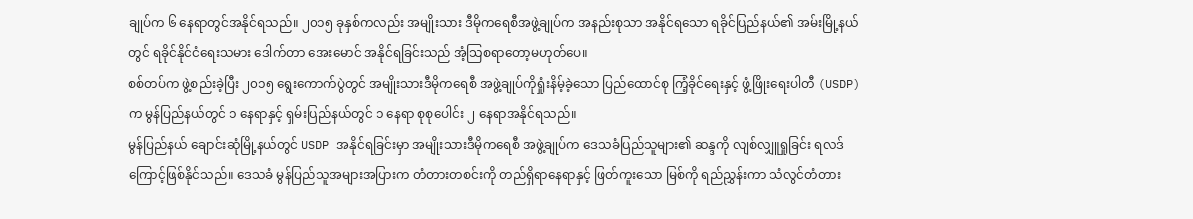ချုပ်က ၆ နေရာတွင်အနိုင်ရသည်။ ၂၀၁၅ ခုနှစ်ကလည်း အမျိုးသား ဒီမိုကရေစီအဖွဲ့ချုပ်က အနည်းစုသာ အနိုင်ရသော ရခိုင်ပြည်နယ်၏ အမ်းမြို့နယ်တွင် ရခိုင်နိုင်ငံရေးသမား ဒေါက်တာ အေးမောင် အနိုင်ရခြင်းသည် အံ့သြစရာတော့မဟုတ်ပေ။
စစ်တပ်က ဖွဲ့စည်းခဲ့ပြီး ၂၀၁၅ ရွေးကောက်ပွဲတွင် အမျိုးသားဒီမိုကရေစီ အဖွဲ့ချုပ်ကိုရှုံးနိမ့်ခဲ့သော ပြည်ထောင်စု ကြံ့ခိုင်ရေးနှင့် ဖွံ့ဖြိုးရေးပါတီ (USDP) က မွန်ပြည်နယ်တွင် ၁ နေရာနှင့် ရှမ်းပြည်နယ်တွင် ၁ နေရာ စုစုပေါင်း ၂ နေရာအနိုင်ရသည်။
မွန်ပြည်နယ် ချောင်းဆုံမြို့နယ်တွင် USDP အနိုင်ရခြင်းမှာ အမျိုးသားဒီမိုကရေစီ အဖွဲ့ချုပ်က ဒေသခံပြည်သူများ၏ ဆန္ဒကို လျစ်လျှူရှုခြင်း ရလဒ်ကြောင့်ဖြစ်နိုင်သည်။ ဒေသခံ မွန်ပြည်သူအများအပြားက တံတားတစင်းကို တည်ရှိရာနေရာနှင့် ဖြတ်ကူးသော မြစ်ကို ရည်ညွှန်းကာ သံလွင်တံတား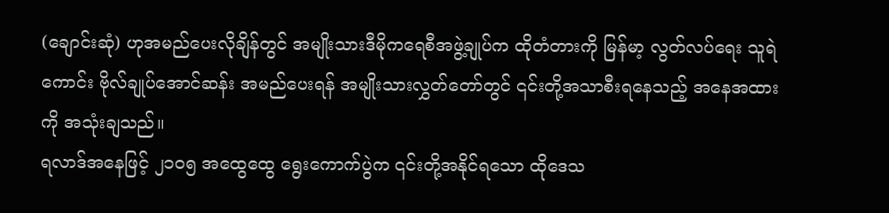(ချောင်းဆုံ) ဟုအမည်ပေးလိုချိန်တွင် အမျိုးသားဒီမိုကရေစီအဖွဲ့ချုပ်က ထိုတံတားကို မြန်မာ့ လွတ်လပ်ရေး သူရဲကောင်း ဗိုလ်ချုပ်အောင်ဆန်း အမည်ပေးရန် အမျိုးသားလွှတ်တော်တွင် ၎င်းတို့အသာစီးရနေသည့် အနေအထားကို အသုံးချသည်။
ရလာဒ်အနေဖြင့် ၂၁၀၅ အထွေထွေ ရွေးကောက်ပွဲက ၎င်းတို့အနိုင်ရသော ထိုဒေသ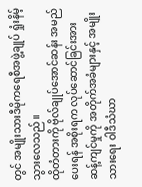တွင် အမျိုးသားဒီမိုကရေစီအဖွဲ့ချုပ် ရှုံးနိမ့်သွားလေသည်။
ထိုတံတားကို ဗိုလ်ချုပ်အောင်ဆန်း အမည်ပေးရန် အစိုးရက လုပ်ဆောင်ခြင်းအား ဆန့်ကျင်မှုကို အတိုက်အခံများနှင့် အမျိုးသားရေး ဝါဒီသံဃာ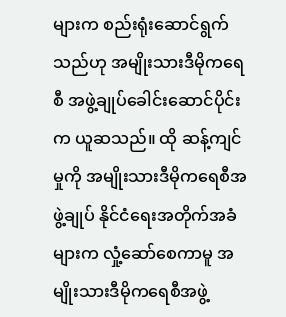များက စည်းရုံးဆောင်ရွက်သည်ဟု အမျိုးသားဒီမိုကရေစီ အဖွဲ့ချုပ်ခေါင်းဆောင်ပိုင်းက ယူဆသည်။ ထို ဆန့်ကျင်မှုကို အမျိုးသားဒီမိုကရေစီအဖွဲ့ချုပ် နိုင်ငံရေးအတိုက်အခံများက လှုံ့ဆော်စေကာမူ အမျိုးသားဒီမိုကရေစီအဖွဲ့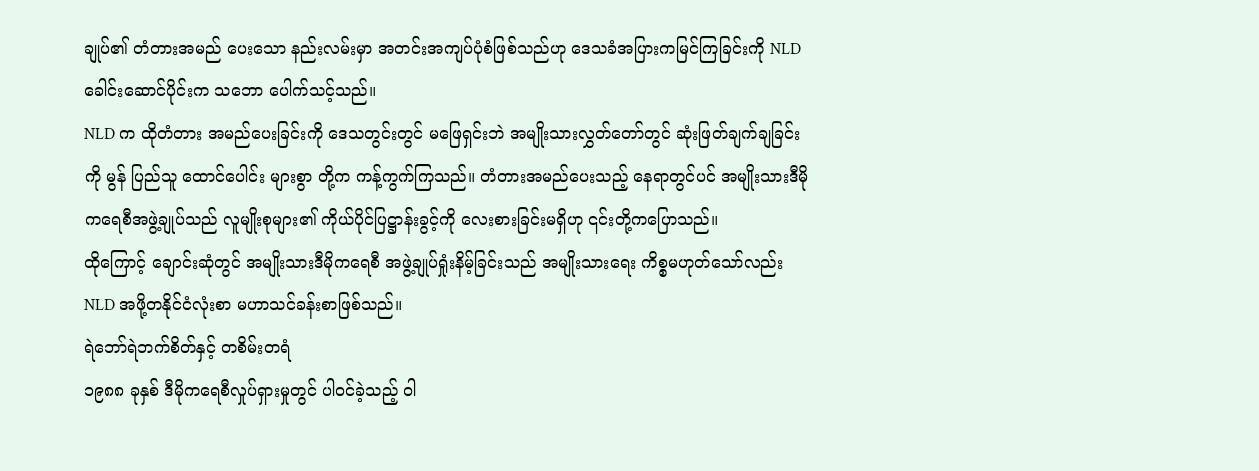ချုပ်၏ တံတားအမည် ပေးသော နည်းလမ်းမှာ အတင်းအကျပ်ပုံစံဖြစ်သည်ဟု ဒေသခံအပြားကမြင်ကြခြင်းကို NLD ခေါင်းဆောင်ပိုင်းက သဘော ပေါက်သင့်သည်။
NLD က ထိုတံတား အမည်ပေးခြင်းကို ဒေသတွင်းတွင် မဖြေရှင်းဘဲ အမျိုးသားလွှတ်တော်တွင် ဆုံးဖြတ်ချက်ချခြင်းကို မွန် ပြည်သူ ထောင်ပေါင်း များစွာ တို့က ကန့်ကွက်ကြသည်။ တံတားအမည်ပေးသည့် နေရာတွင်ပင် အမျိုးသားဒီမိုကရေစီအဖွဲ့ချုပ်သည် လူမျိုးစုများ၏ ကိုယ်ပိုင်ပြဋ္ဌာန်းခွင့်ကို လေးစားခြင်းမရှိဟု ၎င်းတို့ကပြောသည်။
ထိုကြောင့် ချောင်းဆုံတွင် အမျိုးသားဒီမိုကရေစီ အဖွဲ့ချုပ်ရှုံးနိမ့်ခြင်းသည် အမျိုးသားရေး ကိစ္စမဟုတ်သော်လည်း NLD အဖို့တနိုင်ငံလုံးစာ မဟာသင်ခန်းစာဖြစ်သည်။
ရဲဘော်ရဲဘက်စိတ်နှင့် တစိမ်းတရံ
၁၉၈၈ ခုနှစ် ဒီမိုကရေစီလှုပ်ရှားမှုတွင် ပါဝင်ခဲ့သည့် ဝါ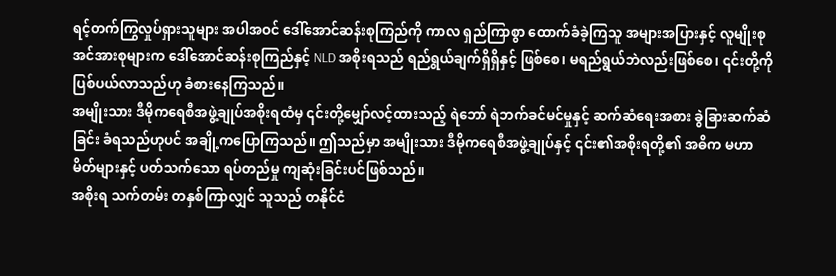ရင့်တက်ကြွလှုပ်ရှားသူများ အပါအဝင် ဒေါ်အောင်ဆန်းစုကြည်ကို ကာလ ရှည်ကြာစွာ ထောက်ခံခဲ့ကြသူ အများအပြားနှင့် လူမျိုးစု အင်အားစုများက ဒေါ်အောင်ဆန်းစုကြည်နှင့် NLD အစိုးရသည် ရည်ရွယ်ချက်ရှိရှိနှင့် ဖြစ်စေ၊ မရည်ရွယ်ဘဲလည်းဖြစ်စေ၊ ၎င်းတို့ကို ပြစ်ပယ်လာသည်ဟု ခံစားနေကြသည်။
အမျိုးသား ဒီမိုကရေစီအဖွဲ့ချုပ်အစိုးရထံမှ ၎င်းတို့မျှော်လင့်ထားသည့် ရဲဘော် ရဲဘက်ခင်မင်မှုနှင့် ဆက်ဆံရေးအစား ခွဲခြားဆက်ဆံခြင်း ခံရသည်ဟုပင် အချို့ကပြောကြသည်။ ဤသည်မှာ အမျိုးသား ဒီမိုကရေစီအဖွဲ့ချုပ်နှင့် ၎င်း၏အစိုးရတို့၏ အဓိက မဟာမိတ်များနှင့် ပတ်သက်သော ရပ်တည်မှု ကျဆုံးခြင်းပင်ဖြစ်သည်။
အစိုးရ သက်တမ်း တနှစ်ကြာလျှင် သူသည် တနိုင်ငံ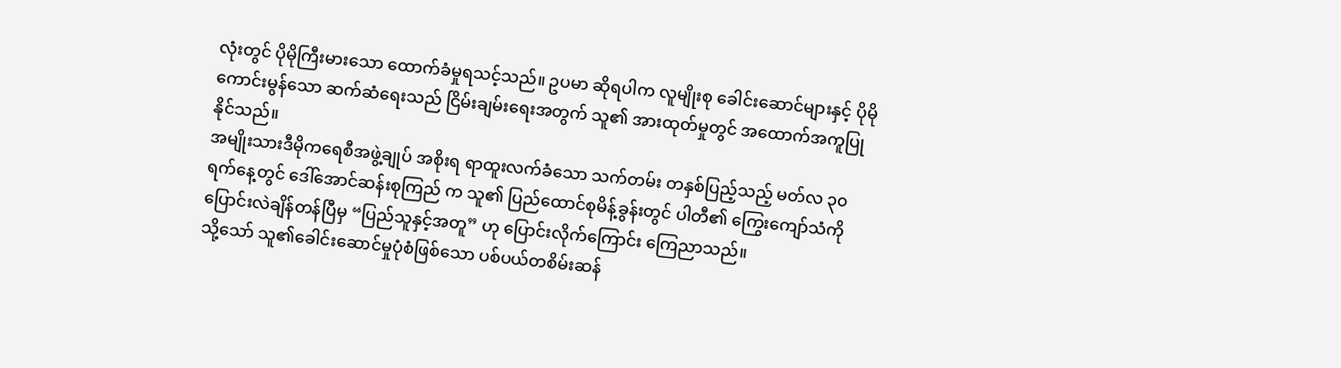လုံးတွင် ပိုမိုကြီးမားသော ထောက်ခံမှုရသင့်သည်။ ဥပမာ ဆိုရပါက လူမျိုးစု ခေါင်းဆောင်များနှင့် ပိုမိုကောင်းမွန်သော ဆက်ဆံရေးသည် ငြိမ်းချမ်းရေးအတွက် သူ၏ အားထုတ်မှုတွင် အထောက်အကူပြုနိုင်သည်။
အမျိုးသားဒီမိုကရေစီအဖွဲ့ချုပ် အစိုးရ ရာထူးလက်ခံသော သက်တမ်း တနှစ်ပြည့်သည့် မတ်လ ၃၀ ရက်နေ့တွင် ဒေါ်အောင်ဆန်းစုကြည် က သူ၏ ပြည်ထောင်စုမိန့်ခွန်းတွင် ပါတီ၏ ကြွေးကျော်သံကို ပြောင်းလဲချိန်တန်ပြီမှ “ပြည်သူနှင့်အတူ” ဟု ပြောင်းလိုက်ကြောင်း ကြေညာသည်။
သို့သော် သူ၏ခေါင်းဆောင်မှုပုံစံဖြစ်သော ပစ်ပယ်တစိမ်းဆန်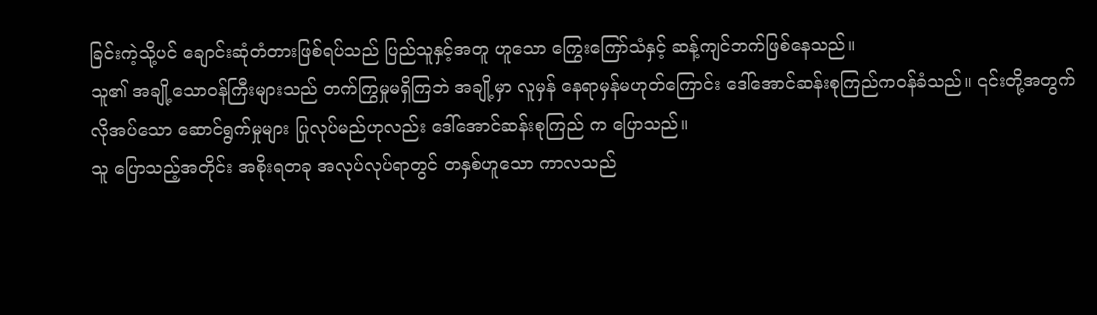ခြင်းကဲ့သို့ပင် ချောင်းဆုံတံတားဖြစ်ရပ်သည် ပြည်သူနှင့်အတူ ဟူသော ကြွေးကြော်သံနှင့် ဆန့်ကျင်ဘက်ဖြစ်နေသည်။
သူ၏ အချို့သောဝန်ကြီးများသည် တက်ကြွမှုမရှိကြဘဲ အချို့မှာ လူမှန် နေရာမှန်မဟုတ်ကြောင်း ဒေါ်အောင်ဆန်းစုကြည်ကဝန်ခံသည်။ ၎င်းတို့အတွက် လိုအပ်သော ဆောင်ရွက်မှုများ ပြုလုပ်မည်ဟုလည်း ဒေါ်အောင်ဆန်းစုကြည် က ပြောသည်။
သူ ပြောသည့်အတိုင်း အစိုးရတခု အလုပ်လုပ်ရာတွင် တနှစ်ဟူသော ကာလသည်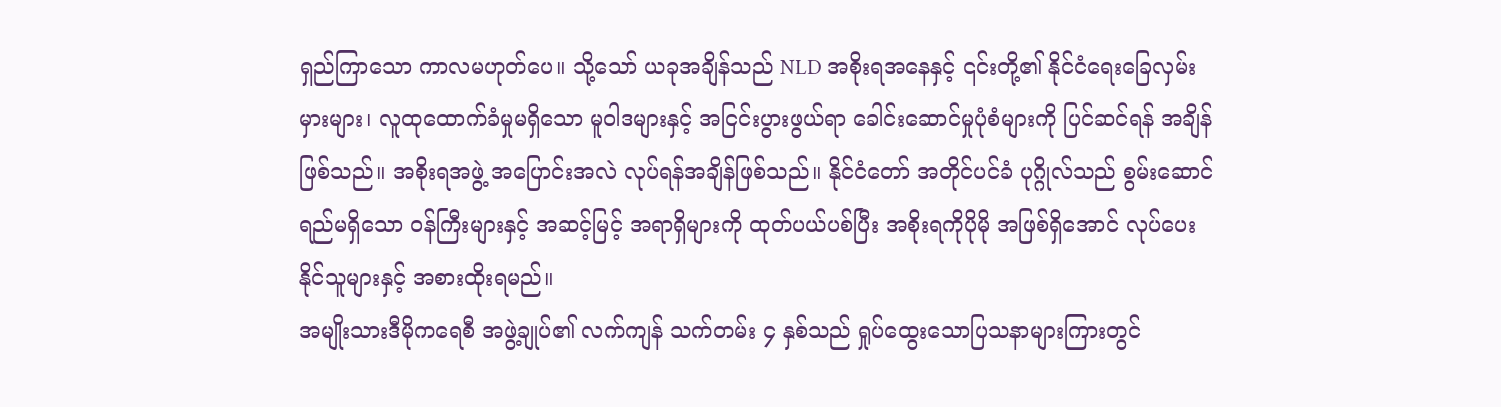ရှည်ကြာသော ကာလမဟုတ်ပေ။ သို့သော် ယခုအချိန်သည် NLD အစိုးရအနေနှင့် ၎င်းတို့၏ နိုင်ငံရေးခြေလှမ်းမှားများ၊ လူထုထောက်ခံမှုမရှိသော မူဝါဒများနှင့် အငြင်းပွားဖွယ်ရာ ခေါင်းဆောင်မှုပုံစံများကို ပြင်ဆင်ရန် အချိန်ဖြစ်သည်။ အစိုးရအဖွဲ့ အပြောင်းအလဲ လုပ်ရန်အချိန်ဖြစ်သည်။ နိုင်ငံတော် အတိုင်ပင်ခံ ပုဂ္ဂိုလ်သည် စွမ်းဆောင်ရည်မရှိသော ဝန်ကြီးများနှင့် အဆင့်မြင့် အရာရှိများကို ထုတ်ပယ်ပစ်ပြီး အစိုးရကိုပိုမို အဖြစ်ရှိအောင် လုပ်ပေးနိုင်သူများနှင့် အစားထိုးရမည်။
အမျိုးသားဒီမိုကရေစီ အဖွဲ့ချုပ်၏ လက်ကျန် သက်တမ်း ၄ နှစ်သည် ရှုပ်ထွေးသောပြသနာများကြားတွင်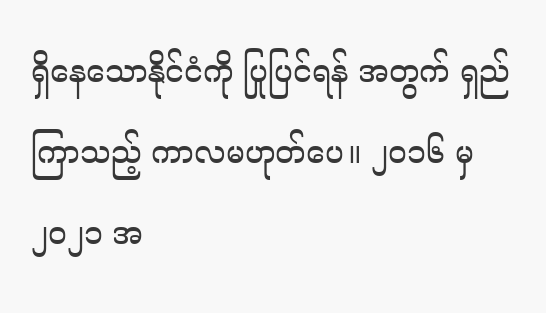ရှိနေသောနိုင်ငံကို ပြုပြင်ရန် အတွက် ရှည်ကြာသည့် ကာလမဟုတ်ပေ။ ၂၀၁၆ မှ ၂၀၂၁ အ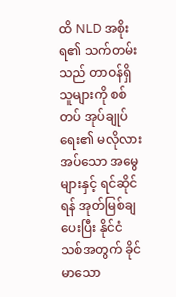ထိ NLD အစိုးရ၏ သက်တမ်းသည် တာဝန်ရှိသူများကို စစ်တပ် အုပ်ချုပ်ရေး၏ မလိုလားအပ်သော အမွေများနှင့် ရင်ဆိုင်ရန် အုတ်မြစ်ချပေးပြီး နိုင်ငံသစ်အတွက် ခိုင်မာသော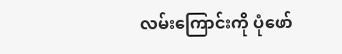လမ်းကြောင်းကို ပုံဖော်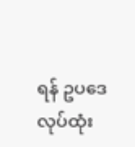ရန် ဥပဒေ လုပ်ထုံး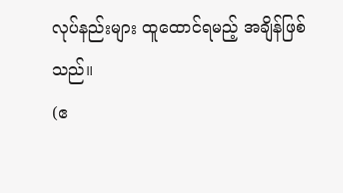လုပ်နည်းများ ထူထောင်ရမည့် အချိန်ဖြစ်သည်။
(ဧ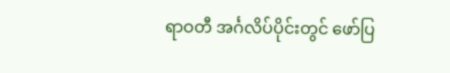ရာဝတီ အင်္ဂလိပ်ပိုင်းတွင် ဖော်ပြ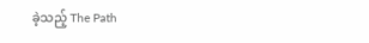ခဲ့သည့် The Path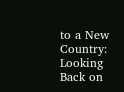to a New Country: Looking Back on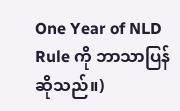One Year of NLD Rule ကို ဘာသာပြန် ဆိုသည်။)